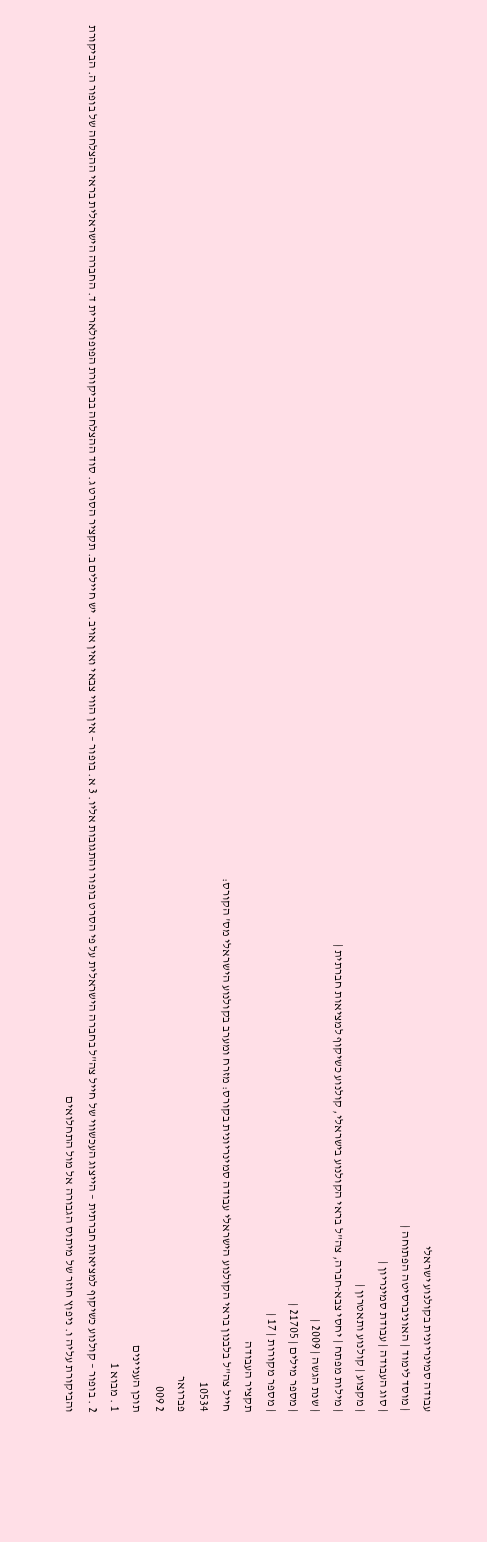עבודה סמינריונית בקולנוע ישראלי
| מוסד לימוד | האוניברסיטה הפתוחה |
| סוג העבודה | עבודת סמינריון |
| מקצוע | קולנוע ותאטרון |
| מילות מפתח | יחסי צבא-חברה, צה"ל בראי הקולנוע בישראלי, קולנוע כשיקוף למציאות חברתית |
| שנת הגשה | 2009 |
| מספר מילים | 21705 |
| מספר מקורות | 17 |
תקציר העבודה
חייל צה"ל בלבנון בראי הקולנוע הישראלי עבודה סמינריונית בקורס: מזרח ומערב בקולנוע הישראלי מס' הקורס:
10534
פברואר
2 009
תוכן העניינים
1 . מבוא 1
2 . בופור – קולנוע כשיקוף למציאות חברתית – הייצוג העכשווי של חייל צה"ל בחברה הישראלית על פי הסרט בופור והתגובות אליו. 3 א. בופור – אין הווי צבאי ואין אויב. יש חיילים ב. תקציר הסרט ג. סוד ההצלחה בביקורת הפופולארית ד. החברה הישראלית בראי ההצלחה של בופור ה. הביקורת והביקורת עליה ו. ניפוץ חוזר של מיתוס הגבורה אל מול התחלואים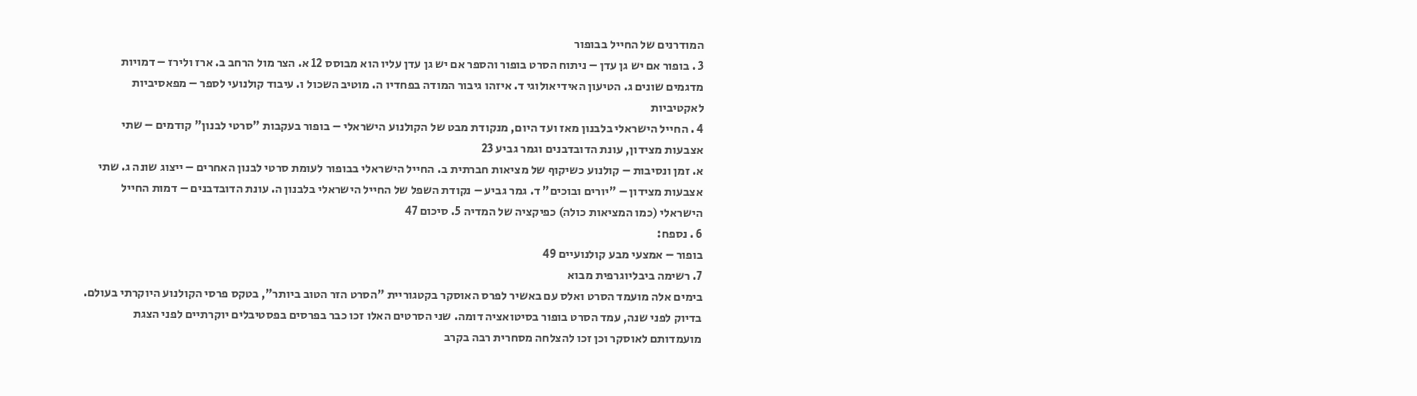המודרנים של החייל בבופור
3 . בופור אם יש גן עדן – ניתוח הסרט בופור והספר אם יש גן עדן עליו הוא מבוסס 12 א. הצר מול הרחב ב. ארז ולירז – דמויות מדגמים שונים ג. הטיעון האידיאולוגי ד. איזהו גיבור המודה בפחדיו ה. מוטיב השכול ו. עיבוד קולנועי לספר – מפאסיביות לאקטיביות
4 . החייל הישראלי בלבנון מאז ועד היום, מנקודת מבט של הקולנוע הישראלי – בופור בעקבות "סרטי לבנון" קודמים – שתי אצבעות מצידון, עונת הדובדבנים וגמר גביע 23
א. זמן ונסיבות – קולנוע כשיקוף של מציאות חברתית ב. החייל הישראלי בבופור לעומת סרטי לבנון האחרים – ייצוג שונה ג. שתי אצבעות מצידון – "יורים ובוכים" ד. גמר גביע – נקודת השפל של החייל הישראלי בלבנון ה. עונת הדובדבנים – דמות החייל הישראלי (כמו המציאות כולה) כפיקציה של המדיה 5. סיכום 47
6 . נספח:
בופור – אמצעי מבע קולנועיים 49
7. רשימה ביבליוגרפית מבוא
בימים אלה מועמד הסרט ואלס עם באשיר לפרס האוסקר בקטגוריית "הסרט הזר הטוב ביותר", בטקס פרסי הקולנוע היוקרתי בעולם. בדיוק לפני שנה, עמד הסרט בופור בסיטואציה דומה. שני הסרטים האלו זכו כבר בפרסים בפסטיבלים יוקרתיים לפני הצגת מועמדותם לאוסקר וכן זכו להצלחה מסחרית רבה בקרב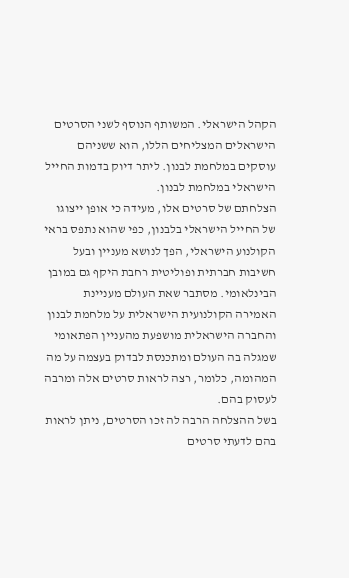הקהל הישראלי. המשותף הנוסף לשני הסרטים הישראלים המצליחים הללו, הוא ששניהם עוסקים במלחמת לבנון. ליתר דיוק בדמות החייל הישראלי במלחמת לבנון.
הצלחתם של סרטים אלו, מעידה כי אופן ייצוגו של החייל הישראלי בלבנון, כפי שהוא נתפס בראי הקולנוע הישראלי, הפך לנושא מעניין ובעל חשיבות חברתית ופוליטית רחבת היקף גם במובן הבינלאומי. מסתבר שאת העולם מעניינת האמירה הקולנועית הישראלית על מלחמת לבנון והחברה הישראלית מושפעת מהעניין הפתאומי שמגלה בה העולם ומתכנסת לבדוק בעצמה על מה המהומה, כלומר, רצה לראות סרטים אלה ומרבה לעסוק בהם.
בשל ההצלחה הרבה לה זכו הסרטים, ניתן לראות בהם לדעתי סרטים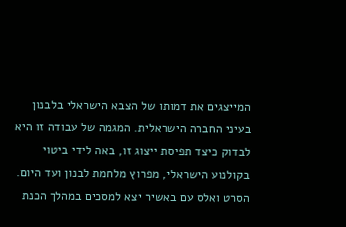המייצגים את דמותו של הצבא הישראלי בלבנון בעיני החברה הישראלית. המגמה של עבודה זו היא לבדוק כיצד תפיסת ייצוג זו, באה לידי ביטוי בקולנוע הישראלי, מפרוץ מלחמת לבנון ועד היום. הסרט ואלס עם באשיר יצא למסכים במהלך הכנת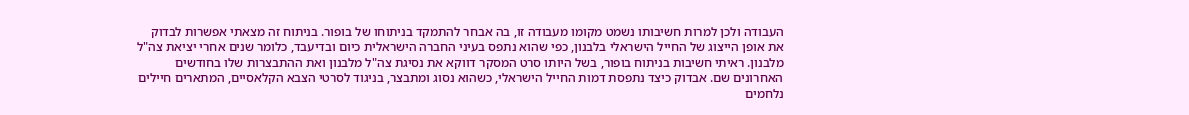העבודה ולכן למרות חשיבותו נשמט מקומו מעבודה זו, בה אבחר להתמקד בניתוחו של בופור. בניתוח זה מצאתי אפשרות לבדוק את אופן הייצוג של החייל הישראלי בלבנון, כפי שהוא נתפס בעיני החברה הישראלית כיום ובדיעבד, כלומר שנים אחרי יציאת צה"ל מלבנון. ראיתי חשיבות בניתוח בופור, בשל היותו סרט המסקר דווקא את נסיגת צה"ל מלבנון ואת ההתבצרות שלו בחודשים האחרונים שם. אבדוק כיצד נתפסת דמות החייל הישראלי, כשהוא נסוג ומתבצר, בניגוד לסרטי הצבא הקלאסיים, המתארים חיילים נלחמים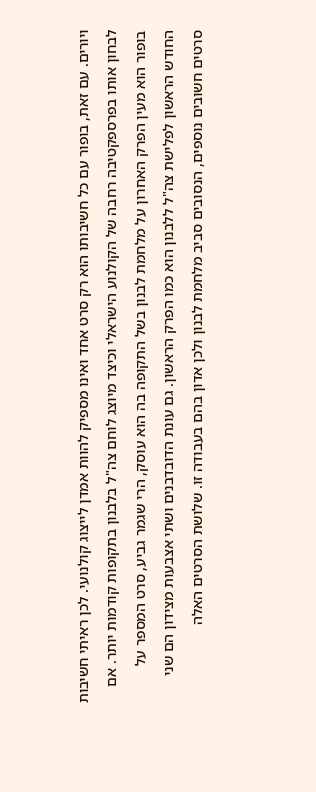ויורים. עם זאת, בופור עם כל חשיבותו הוא רק סרט אחד ואינו מספיק להוות אמדן לייצוג קולנועי. לכן ראיתי חשיבות לבחון אותו בפרספקטיבה רחבה של הקולנוע הישראלי וכיצד מיוצג לוחם צה"ל בלבנון בתקופות קודמות יותר. אם בופור הוא מעין הפרק האחרון על מלחמת לבנון בשל התקופה בה הוא עוסק, הרי שגמר גביע, סרט המספר על החודש הראשון לפלישת צה"ל ללבנון הוא כמו הפרק הראשון. גם עונת הדובדבנים ושתי אצבעות מצידון הם שני סרטים חשובים נוספים, הנסובים סביב מלחמת לבנון ולכן אדון בהם בעבודה זו. שלושת הסרטים האלה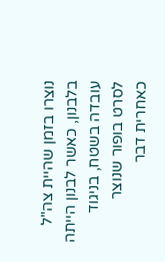נוצרו בזמן שהיית צה"ל בלבנון, כאשר לבנון הייתה עובדה בשטח, בניגוד לסרט בופור שנוצר כאחרית דבר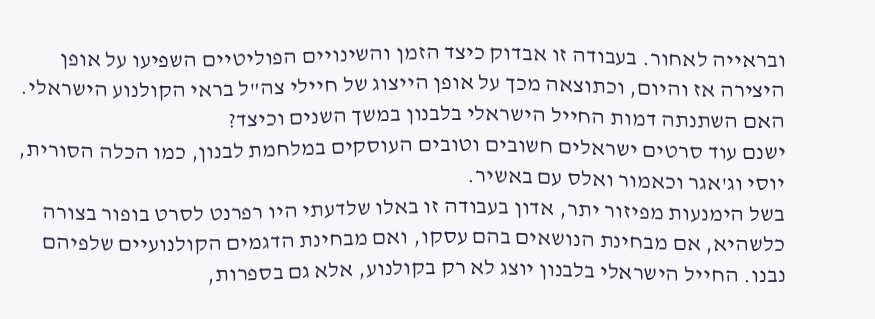ובראייה לאחור. בעבודה זו אבדוק כיצד הזמן והשינויים הפוליטיים השפיעו על אופן היצירה אז והיום, וכתוצאה מכך על אופן הייצוג של חיילי צה"ל בראי הקולנוע הישראלי. האם השתנתה דמות החייל הישראלי בלבנון במשך השנים וכיצד?
ישנם עוד סרטים ישראלים חשובים וטובים העוסקים במלחמת לבנון, כמו הכלה הסורית, יוסי וג'אגר וכאמור ואלס עם באשיר.
בשל הימנעות מפיזור יתר, אדון בעבודה זו באלו שלדעתי היו רפרנט לסרט בופור בצורה כלשהיא, אם מבחינת הנושאים בהם עסקו, ואם מבחינת הדגמים הקולנועיים שלפיהם נבנו. החייל הישראלי בלבנון יוצג לא רק בקולנוע, אלא גם בספרות,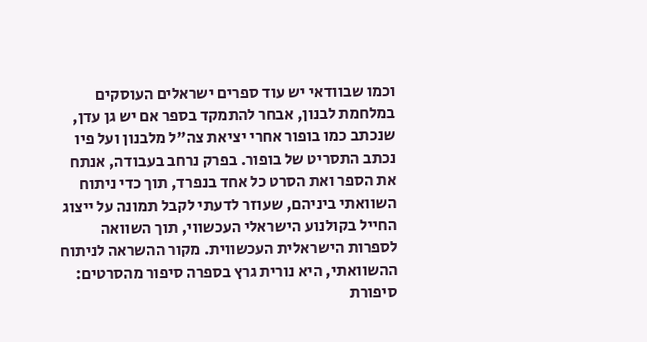וכמו שבוודאי יש עוד ספרים ישראלים העוסקים במלחמת לבנון, אבחר להתמקד בספר אם יש גן עדן, שנכתב כמו בופור אחרי יציאת צה"ל מלבנון ועל פיו נכתב התסריט של בופור. בפרק נרחב בעבודה, אנתח את הספר ואת הסרט כל אחד בנפרד, תוך כדי ניתוח השוואתי ביניהם, שעוזר לדעתי לקבל תמונה על ייצוג החייל בקולנוע הישראלי העכשווי, תוך השוואה לספרות הישראלית העכשווית. מקור ההשראה לניתוח ההשוואתי, היא נורית גרץ בספרה סיפור מהסרטים: סיפורת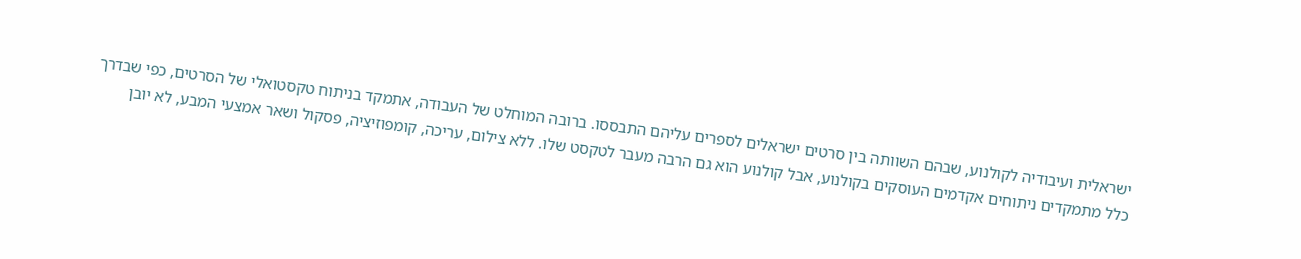ישראלית ועיבודיה לקולנוע, שבהם השוותה בין סרטים ישראלים לספרים עליהם התבססו. ברובה המוחלט של העבודה, אתמקד בניתוח טקסטואלי של הסרטים, כפי שבדרך כלל מתמקדים ניתוחים אקדמים העוסקים בקולנוע, אבל קולנוע הוא גם הרבה מעבר לטקסט שלו. ללא צילום, עריכה, קומפוזיציה, פסקול ושאר אמצעי המבע, לא יובן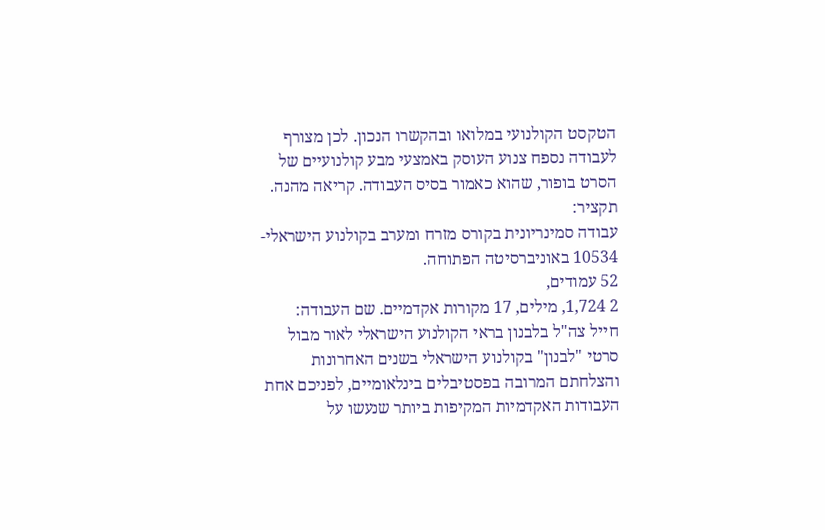הטקסט הקולנועי במלואו ובהקשרו הנכון. לכן מצורף לעבודה נספח צנוע העוסק באמצעי מבע קולנועיים של הסרט בופור, שהוא כאמור בסיס העבודה. קריאה מהנה. תקציר:
עבודה סמינריונית בקורס מזרח ומערב בקולנוע הישראלי- 10534 באוניברסיטה הפתוחה.
52 עמודים,
2 1,724, מילים, 17 מקורות אקדמיים. שם העבודה:
חייל צה"ל בלבנון בראי הקולנוע הישראלי לאור מבול סרטי "לבנון" בקולנוע הישראלי בשנים האחרונות והצלחתם המרובה בפסטיבלים בינלאומיים, לפניכם אחת העבודות האקדמיות המקיפות ביותר שנעשו על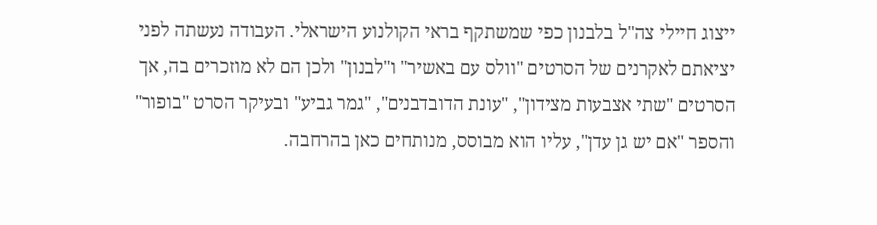ייצוג חיילי צה"ל בלבנון כפי שמשתקף בראי הקולנוע הישראלי. העבודה נעשתה לפני יציאתם לאקרנים של הסרטים "וולס עם באשיר" ו"לבנון" ולכן הם לא מוזכרים בה, אך הסרטים "שתי אצבעות מצידון", "עונת הדובדבנים", "גמר גביע" ובעיקר הסרט "בופור" והספר "אם יש גן עדן", עליו הוא מבוסס, מנותחים כאן בהרחבה.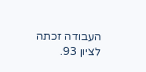העבודה זכתה לציון 93.